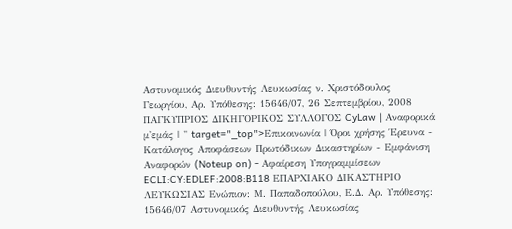Αστυνομικός Διευθυντής Λευκωσίας ν. Χριστόδουλος Γεωργίου, Αρ. Υπόθεσης: 15646/07, 26 Σεπτεμβρίου, 2008 ΠΑΓΚΥΠΡΙΟΣ ΔΙΚΗΓΟΡΙΚΟΣ ΣΥΛΛΟΓΟΣ CyLaw | Αναφορικά μ'εμάς | " target="_top">Επικοινωνία | Όροι χρήσης Έρευνα - Κατάλογος Αποφάσεων Πρωτόδικων Δικαστηρίων - Εμφάνιση Αναφορών (Noteup on) - Αφαίρεση Υπογραμμίσεων ECLI:CY:EDLEF:2008:B118 ΕΠΑΡΧΙΑΚΟ ΔΙΚΑΣΤΗΡΙΟ ΛΕΥΚΩΣΙΑΣ Ενώπιον: Μ. Παπαδοπούλου, Ε.Δ. Αρ. Υπόθεσης: 15646/07 Αστυνομικός Διευθυντής Λευκωσίας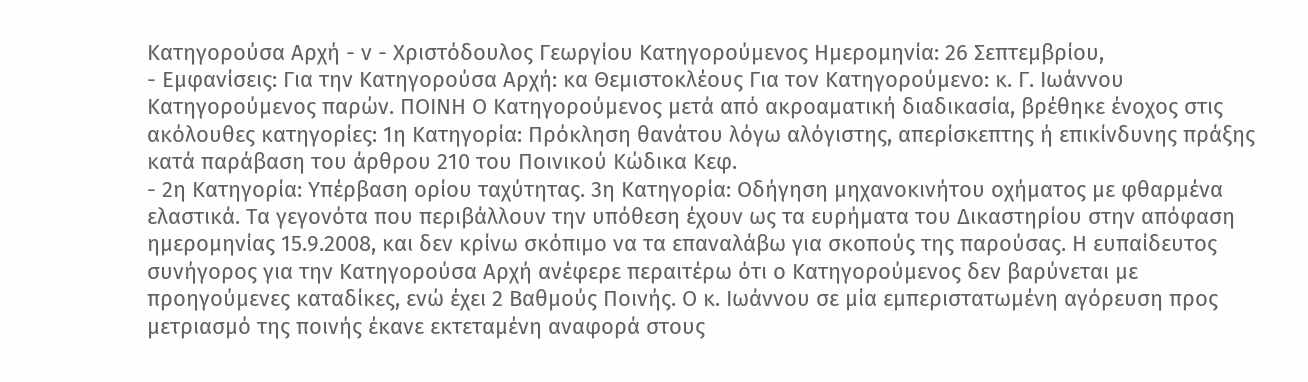Κατηγορούσα Αρχή - ν - Χριστόδουλος Γεωργίου Κατηγορούμενος Ημερομηνία: 26 Σεπτεμβρίου,
- Εμφανίσεις: Για την Κατηγορούσα Αρχή: κα Θεμιστοκλέους Για τον Κατηγορούμενο: κ. Γ. Ιωάννου Κατηγορούμενος παρών. ΠΟΙΝΗ Ο Κατηγορούμενος μετά από ακροαματική διαδικασία, βρέθηκε ένοχος στις ακόλουθες κατηγορίες: 1η Κατηγορία: Πρόκληση θανάτου λόγω αλόγιστης, απερίσκεπτης ή επικίνδυνης πράξης κατά παράβαση του άρθρου 210 του Ποινικού Κώδικα Κεφ.
- 2η Κατηγορία: Υπέρβαση ορίου ταχύτητας. 3η Κατηγορία: Οδήγηση μηχανοκινήτου οχήματος με φθαρμένα ελαστικά. Τα γεγονότα που περιβάλλουν την υπόθεση έχουν ως τα ευρήματα του Δικαστηρίου στην απόφαση ημερομηνίας 15.9.2008, και δεν κρίνω σκόπιμο να τα επαναλάβω για σκοπούς της παρούσας. Η ευπαίδευτος συνήγορος για την Κατηγορούσα Αρχή ανέφερε περαιτέρω ότι ο Κατηγορούμενος δεν βαρύνεται με προηγούμενες καταδίκες, ενώ έχει 2 Βαθμούς Ποινής. Ο κ. Ιωάννου σε μία εμπεριστατωμένη αγόρευση προς μετριασμό της ποινής έκανε εκτεταμένη αναφορά στους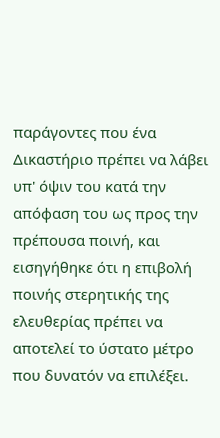παράγοντες που ένα Δικαστήριο πρέπει να λάβει υπ' όψιν του κατά την απόφαση του ως προς την πρέπουσα ποινή, και εισηγήθηκε ότι η επιβολή ποινής στερητικής της ελευθερίας πρέπει να αποτελεί το ύστατο μέτρο που δυνατόν να επιλέξει.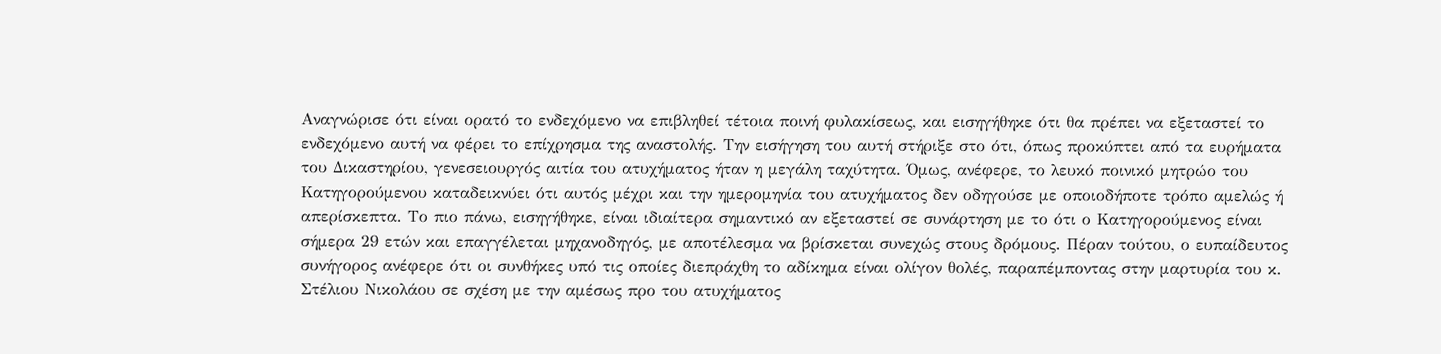Αναγνώρισε ότι είναι ορατό το ενδεχόμενο να επιβληθεί τέτοια ποινή φυλακίσεως, και εισηγήθηκε ότι θα πρέπει να εξεταστεί το ενδεχόμενο αυτή να φέρει το επίχρησμα της αναστολής. Την εισήγηση του αυτή στήριξε στο ότι, όπως προκύπτει από τα ευρήματα του Δικαστηρίου, γενεσειουργός αιτία του ατυχήματος ήταν η μεγάλη ταχύτητα. Όμως, ανέφερε, το λευκό ποινικό μητρώο του Κατηγορούμενου καταδεικνύει ότι αυτός μέχρι και την ημερομηνία του ατυχήματος δεν οδηγούσε με οποιοδήποτε τρόπο αμελώς ή απερίσκεπτα. Το πιο πάνω, εισηγήθηκε, είναι ιδιαίτερα σημαντικό αν εξεταστεί σε συνάρτηση με το ότι ο Κατηγορούμενος είναι σήμερα 29 ετών και επαγγέλεται μηχανοδηγός, με αποτέλεσμα να βρίσκεται συνεχώς στους δρόμους. Πέραν τούτου, ο ευπαίδευτος συνήγορος ανέφερε ότι οι συνθήκες υπό τις οποίες διεπράχθη το αδίκημα είναι ολίγον θολές, παραπέμποντας στην μαρτυρία του κ. Στέλιου Νικολάου σε σχέση με την αμέσως προ του ατυχήματος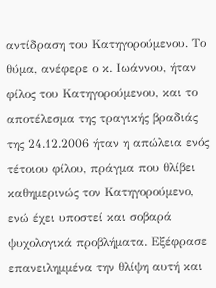αντίδραση του Κατηγορούμενου. Το θύμα, ανέφερε ο κ. Ιωάννου, ήταν φίλος του Κατηγορούμενου, και το αποτέλεσμα της τραγικής βραδιάς της 24.12.2006 ήταν η απώλεια ενός τέτοιου φίλου, πράγμα που θλίβει καθημερινώς τον Κατηγορούμενο, ενώ έχει υποστεί και σοβαρά ψυχολογικά προβλήματα. Εξέφρασε επανειλημμένα την θλίψη αυτή και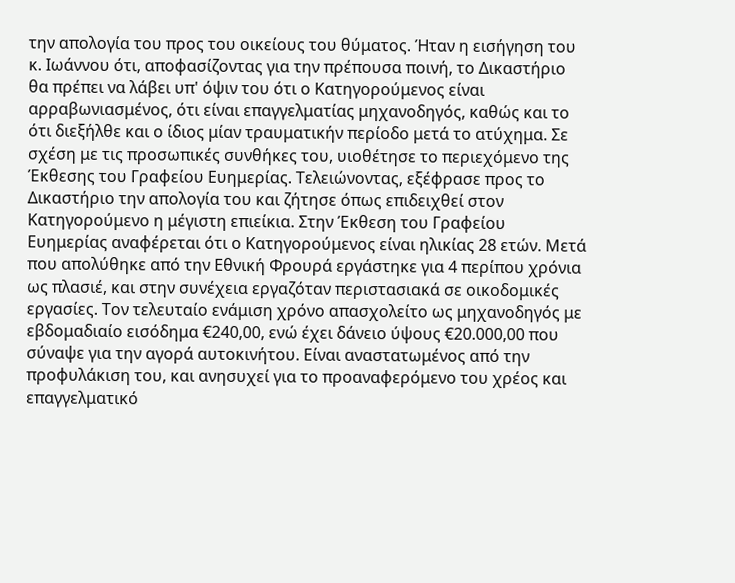την απολογία του προς του οικείους του θύματος. Ήταν η εισήγηση του κ. Ιωάννου ότι, αποφασίζοντας για την πρέπουσα ποινή, το Δικαστήριο θα πρέπει να λάβει υπ' όψιν του ότι ο Κατηγορούμενος είναι αρραβωνιασμένος, ότι είναι επαγγελματίας μηχανοδηγός, καθώς και το ότι διεξήλθε και ο ίδιος μίαν τραυματικήν περίοδο μετά το ατύχημα. Σε σχέση με τις προσωπικές συνθήκες του, υιοθέτησε το περιεχόμενο της Έκθεσης του Γραφείου Ευημερίας. Τελειώνοντας, εξέφρασε προς το Δικαστήριο την απολογία του και ζήτησε όπως επιδειχθεί στον Κατηγορούμενο η μέγιστη επιείκια. Στην Έκθεση του Γραφείου Ευημερίας αναφέρεται ότι ο Κατηγορούμενος είναι ηλικίας 28 ετών. Μετά που απολύθηκε από την Εθνική Φρουρά εργάστηκε για 4 περίπου χρόνια ως πλασιέ, και στην συνέχεια εργαζόταν περιστασιακά σε οικοδομικές εργασίες. Τον τελευταίο ενάμιση χρόνο απασχολείτο ως μηχανοδηγός με εβδομαδιαίο εισόδημα €240,00, ενώ έχει δάνειο ύψους €20.000,00 που σύναψε για την αγορά αυτοκινήτου. Είναι αναστατωμένος από την προφυλάκιση του, και ανησυχεί για το προαναφερόμενο του χρέος και επαγγελματικό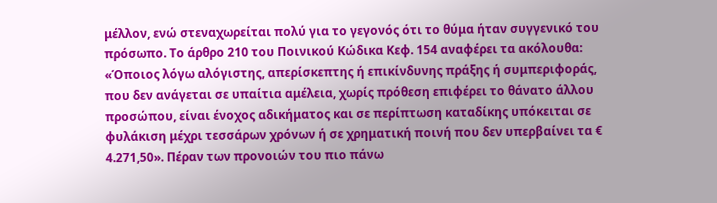μέλλον, ενώ στεναχωρείται πολύ για το γεγονός ότι το θύμα ήταν συγγενικό του πρόσωπο. Το άρθρο 210 του Ποινικού Κώδικα Κεφ. 154 αναφέρει τα ακόλουθα: «Όποιος λόγω αλόγιστης, απερίσκεπτης ή επικίνδυνης πράξης ή συμπεριφοράς, που δεν ανάγεται σε υπαίτια αμέλεια, χωρίς πρόθεση επιφέρει το θάνατο άλλου προσώπου, είναι ένοχος αδικήματος και σε περίπτωση καταδίκης υπόκειται σε φυλάκιση μέχρι τεσσάρων χρόνων ή σε χρηματική ποινή που δεν υπερβαίνει τα € 4.271,50». Πέραν των προνοιών του πιο πάνω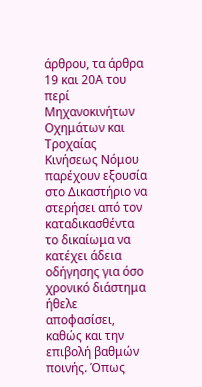άρθρου, τα άρθρα 19 και 20Α του περί Μηχανοκινήτων Οχημάτων και Τροχαίας Κινήσεως Νόμου παρέχουν εξουσία στο Δικαστήριο να στερήσει από τον καταδικασθέντα το δικαίωμα να κατέχει άδεια οδήγησης για όσο χρονικό διάστημα ήθελε αποφασίσει, καθώς και την επιβολή βαθμών ποινής. Όπως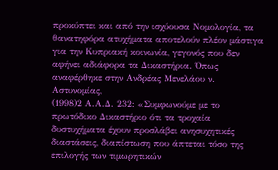προκύπτει και από την ισχύουσα Νομολογία, τα θανατηφόρα ατυχήματα αποτελούν πλέον μάστιγα για την Κυπριακή κοινωνία, γεγονός που δεν αφήνει αδιάφορα τα Δικαστήρια. Όπως αναφέρθηκε στην Ανδρέας Μενελάου ν. Αστυνομίας,
(1998)2 Α.Α.Δ. 232: «Συμφωνούμε με το πρωτόδικο Δικαστήριο ότι τα τροχαία δυστυχήματα έχουν προσλάβει ανησυχητικές διαστάσεις, διαπίστωση που άπτεται τόσο της επιλογής των τιμωρητικών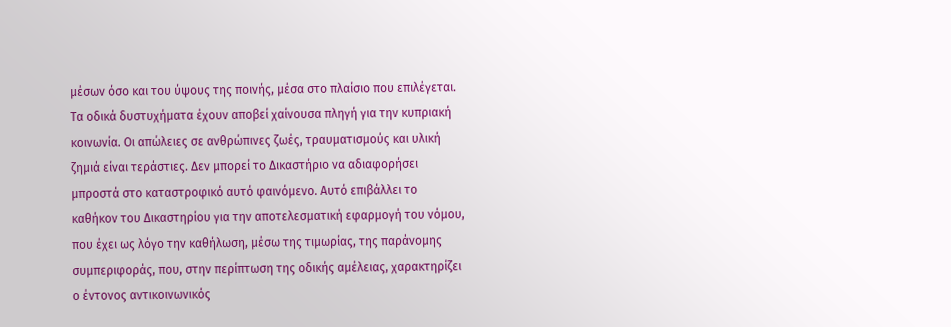μέσων όσο και του ύψους της ποινής, μέσα στο πλαίσιο που επιλέγεται. Τα οδικά δυστυχήματα έχουν αποβεί χαίνουσα πληγή για την κυπριακή κοινωνία. Οι απώλειες σε ανθρώπινες ζωές, τραυματισμούς και υλική ζημιά είναι τεράστιες. Δεν μπορεί το Δικαστήριο να αδιαφορήσει μπροστά στο καταστροφικό αυτό φαινόμενο. Αυτό επιβάλλει το καθήκον του Δικαστηρίου για την αποτελεσματική εφαρμογή του νόμου, που έχει ως λόγο την καθήλωση, μέσω της τιμωρίας, της παράνομης συμπεριφοράς, που, στην περίπτωση της οδικής αμέλειας, χαρακτηρίζει ο έντονος αντικοινωνικός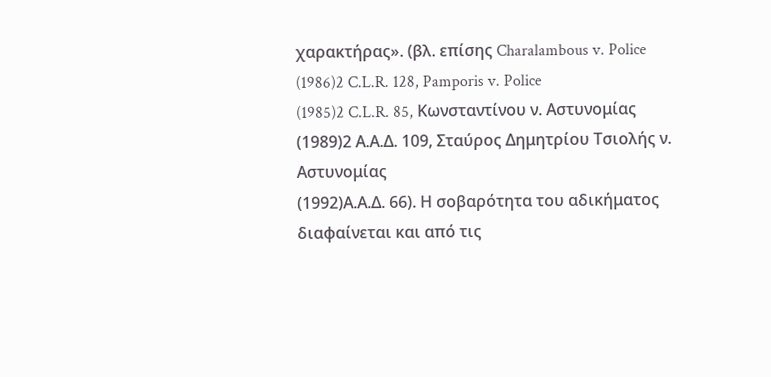χαρακτήρας». (βλ. επίσης Charalambous v. Police
(1986)2 C.L.R. 128, Pamporis v. Police
(1985)2 C.L.R. 85, Κωνσταντίνου ν. Αστυνομίας
(1989)2 Α.Α.Δ. 109, Σταύρος Δημητρίου Τσιολής ν. Αστυνομίας
(1992)Α.Α.Δ. 66). Η σοβαρότητα του αδικήματος διαφαίνεται και από τις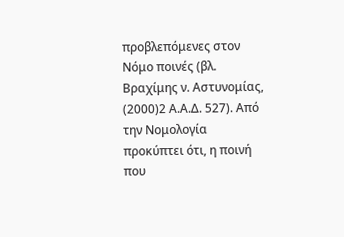προβλεπόμενες στον Νόμο ποινές (βλ. Βραχίμης ν. Αστυνομίας,
(2000)2 Α.Α.Δ. 527). Από την Νομολογία προκύπτει ότι, η ποινή που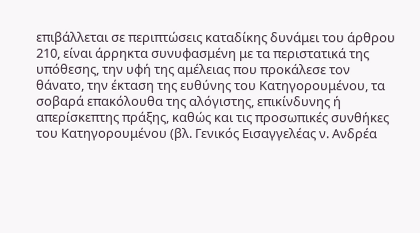επιβάλλεται σε περιπτώσεις καταδίκης δυνάμει του άρθρου 210, είναι άρρηκτα συνυφασμένη με τα περιστατικά της υπόθεσης, την υφή της αμέλειας που προκάλεσε τον θάνατο, την έκταση της ευθύνης του Κατηγορουμένου, τα σοβαρά επακόλουθα της αλόγιστης, επικίνδυνης ή απερίσκεπτης πράξης, καθώς και τις προσωπικές συνθήκες του Κατηγορουμένου (βλ. Γενικός Εισαγγελέας ν. Ανδρέα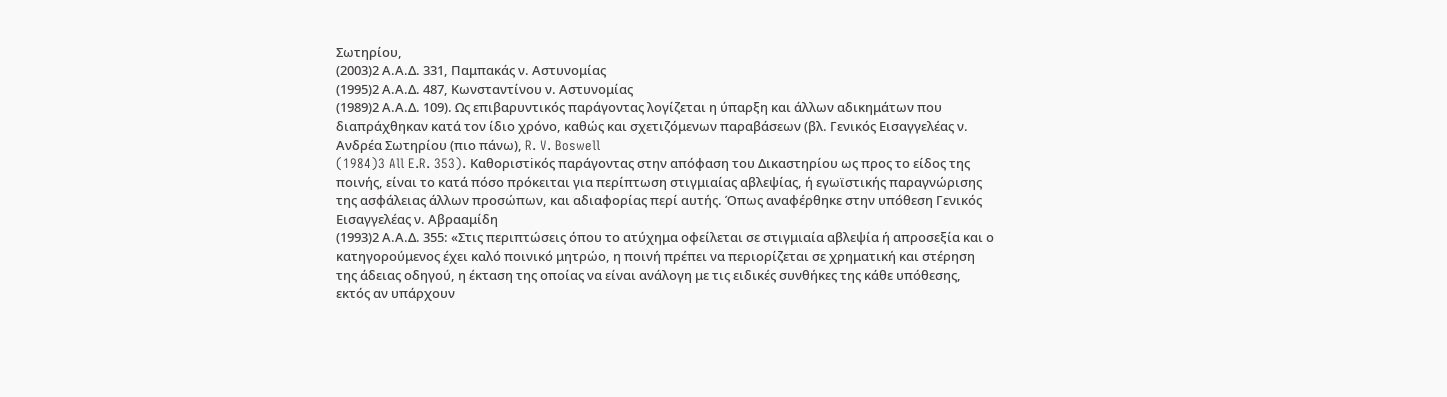Σωτηρίου,
(2003)2 Α.Α.Δ. 331, Παμπακάς ν. Αστυνομίας
(1995)2 Α.Α.Δ. 487, Κωνσταντίνου ν. Αστυνομίας
(1989)2 Α.Α.Δ. 109). Ως επιβαρυντικός παράγοντας λογίζεται η ύπαρξη και άλλων αδικημάτων που διαπράχθηκαν κατά τον ίδιο χρόνο, καθώς και σχετιζόμενων παραβάσεων (βλ. Γενικός Εισαγγελέας ν. Ανδρέα Σωτηρίου (πιο πάνω), R. V. Boswell
(1984)3 All E.R. 353). Καθοριστiκός παράγοντας στην απόφαση του Δικαστηρίου ως προς το είδος της ποινής, είναι το κατά πόσο πρόκειται για περίπτωση στιγμιαίας αβλεψίας, ή εγωϊστικής παραγνώρισης της ασφάλειας άλλων προσώπων, και αδιαφορίας περί αυτής. Όπως αναφέρθηκε στην υπόθεση Γενικός Εισαγγελέας ν. Αβρααμίδη
(1993)2 Α.Α.Δ. 355: «Στις περιπτώσεις όπου το ατύχημα οφείλεται σε στιγμιαία αβλεψία ή απροσεξία και ο κατηγορούμενος έχει καλό ποινικό μητρώο, η ποινή πρέπει να περιορίζεται σε χρηματική και στέρηση της άδειας οδηγού, η έκταση της οποίας να είναι ανάλογη με τις ειδικές συνθήκες της κάθε υπόθεσης, εκτός αν υπάρχουν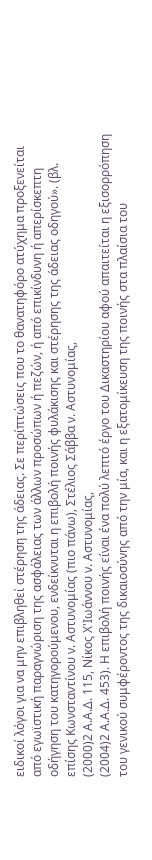ειδικοί λόγοι για να μην επιβληθεί στέρηση της άδειας. Σε περίπτώσεις που το θανατηφόρο ατύχημα προξενείται από εγωϊστική παραγνώριση της ασφάλειας των άλλων προσώπων ή πεζών, ή από επικίνδυνη ή απερίσκεπτη οδήγηση του κατηγορούμενου, ενδείκνυται η επιβολή ποινής φυλάκισης και στέρησης της άδειας οδηγού». (βλ. επίσης Κωνσταντίνου ν. Αστυνομίας (πιο πάνω), Στέλιος Σάββα ν. Αστυνομίας,
(2000)2 Α.Α.Δ. 115, Νίκος Χ'Ιωάννου ν. Αστυνομίας,
(2004)2 Α.Α.Δ. 453). Η επιβολή ποινής είναι ένα πολύ λεπτό έργο του Δικαστηρίου αφού απαιτείται η εξισορρόπηση του γενικού συμφέροντος της δικαιοσύνης από την μία, και η εξατομίκευση της ποινής στα πλαίσια του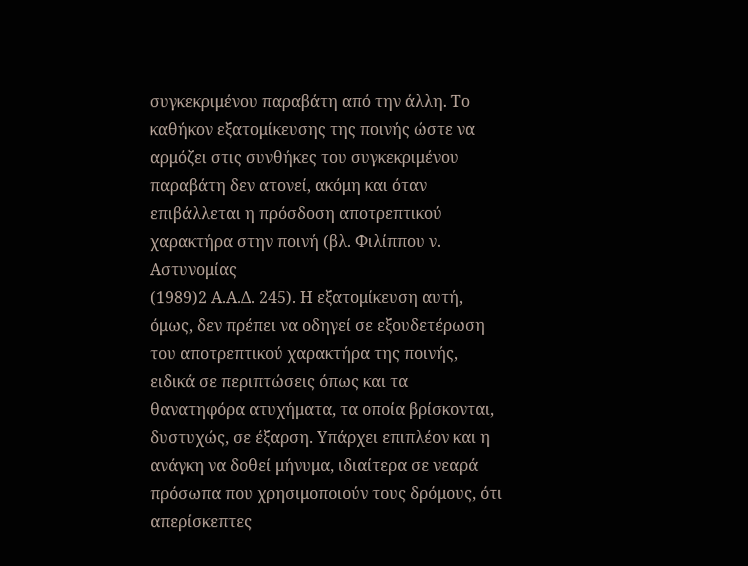συγκεκριμένου παραβάτη από την άλλη. Το καθήκον εξατομίκευσης της ποινής ώστε να αρμόζει στις συνθήκες του συγκεκριμένου παραβάτη δεν ατονεί, ακόμη και όταν επιβάλλεται η πρόσδοση αποτρεπτικού χαρακτήρα στην ποινή (βλ. Φιλίππου ν. Αστυνομίας
(1989)2 Α.Α.Δ. 245). Η εξατομίκευση αυτή, όμως, δεν πρέπει να οδηγεί σε εξουδετέρωση του αποτρεπτικού χαρακτήρα της ποινής, ειδικά σε περιπτώσεις όπως και τα θανατηφόρα ατυχήματα, τα οποία βρίσκονται, δυστυχώς, σε έξαρση. Υπάρχει επιπλέον και η ανάγκη να δοθεί μήνυμα, ιδιαίτερα σε νεαρά πρόσωπα που χρησιμοποιούν τους δρόμους, ότι απερίσκεπτες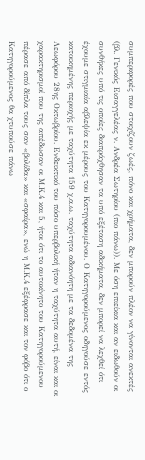συμπεριφορές που στοιχίζουν ζωές, πόνο και χρήματα, δεν μπορούν πλέον να γίνονται ανεκτές (βλ. Γενικός Εισαγγελέας ν. Ανδρέα Σωτηρίου (πιο πάνω)). Με όση επιείκια και αν ειδωθούν οι συνθήκες υπό τις οποίες διαπράχθησαν τα υπό εξέταση αδικήματα, δεν μπορεί να λεχθεί ότι έχουμε στιγμιαία αβλεψία εκ μέρους του Κατηγορουμένου. Ο Κατηγορούμενος οδηγούσε εντός κατοικημένης περιοχής με ταχύτητα 159 χ.α.ω. ταχύτητα αδιανόητη με τα δεδομένα της Λεωφόρου 28ης Οκτωβρίου. Ενδεικτικό του πόσο υπερβολική ήταν η ταχύτητα αυτή, είναι και οι χαρακτηρισμοί που της απέδωσαν οι Μ.Κ.4 και 5, ήτοι ότι το αυτοκίνητο του Κατηγορούμενου πέρασε από δίπλα τους σαν «βολίδα» και «σφαίρα», ενώ η Μ.Κ.4 εξέφρασε και τον φόβο ότι ο Κατηγορούμενος θα χτυπούσε πάνω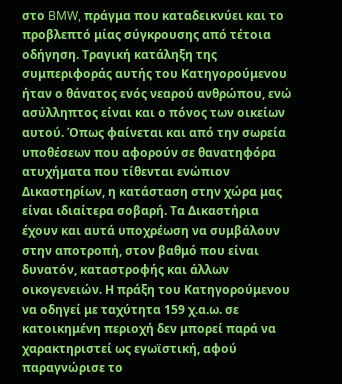στο BMW, πράγμα που καταδεικνύει και το προβλεπτό μίας σύγκρουσης από τέτοια οδήγηση. Τραγική κατάληξη της συμπεριφοράς αυτής του Κατηγορούμενου ήταν ο θάνατος ενός νεαρού ανθρώπου, ενώ ασύλληπτος είναι και ο πόνος των οικείων αυτού. Όπως φαίνεται και από την σωρεία υποθέσεων που αφορούν σε θανατηφόρα ατυχήματα που τίθενται ενώπιον Δικαστηρίων, η κατάσταση στην χώρα μας είναι ιδιαίτερα σοβαρή. Τα Δικαστήρια έχουν και αυτά υποχρέωση να συμβάλουν στην αποτροπή, στον βαθμό που είναι δυνατόν, καταστροφής και άλλων οικογενειών. Η πράξη του Κατηγορούμενου να οδηγεί με ταχύτητα 159 χ.α.ω. σε κατοικημένη περιοχή δεν μπορεί παρά να χαρακτηριστεί ως εγωϊστική, αφού παραγνώρισε το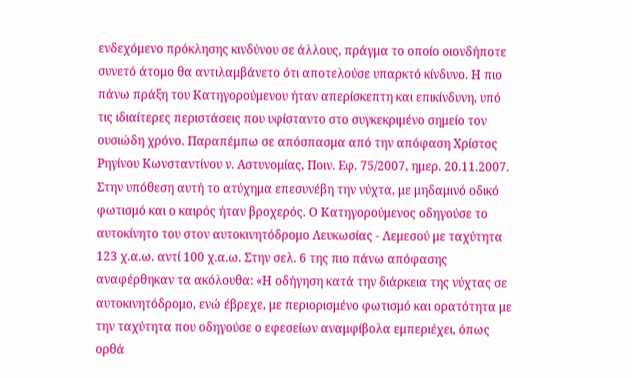ενδεχόμενο πρόκλησης κινδύνου σε άλλους, πράγμα το οποίο οιονδήποτε συνετό άτομο θα αντιλαμβάνετο ότι αποτελούσε υπαρκτό κίνδυνο. Η πιο πάνω πράξη του Κατηγορούμενου ήταν απερίσκεπτη και επικίνδυνη, υπό τις ιδιαίτερες περιστάσεις που υφίσταντο στο συγκεκριμένο σημείο τον ουσιώδη χρόνο. Παραπέμπω σε απόσπασμα από την απόφαση Χρίστος Ρηγίνου Κωνσταντίνου ν. Αστυνομίας, Ποιν. Εφ. 75/2007, ημερ. 20.11.2007. Στην υπόθεση αυτή το ατύχημα επεσυνέβη την νύχτα, με μηδαμινό οδικό φωτισμό και ο καιρός ήταν βροχερός. Ο Κατηγορούμενος οδηγούσε το αυτοκίνητο του στον αυτοκινητόδρομο Λευκωσίας - Λεμεσού με ταχύτητα 123 χ.α.ω. αντί 100 χ.α.ω. Στην σελ. 6 της πιο πάνω απόφασης αναφέρθηκαν τα ακόλουθα: «Η οδήγηση κατά την διάρκεια της νύχτας σε αυτοκινητόδρομο, ενώ έβρεχε, με περιορισμένο φωτισμό και ορατότητα με την ταχύτητα που οδηγούσε ο εφεσείων αναμφίβολα εμπεριέχει, όπως ορθά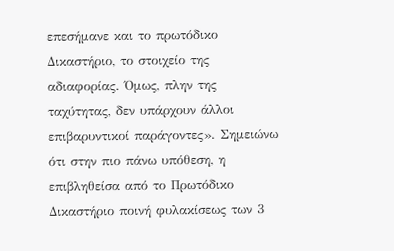επεσήμανε και το πρωτόδικο Δικαστήριο, το στοιχείο της αδιαφορίας. Όμως, πλην της ταχύτητας, δεν υπάρχουν άλλοι επιβαρυντικοί παράγοντες». Σημειώνω ότι στην πιο πάνω υπόθεση, η επιβληθείσα από το Πρωτόδικο Δικαστήριο ποινή φυλακίσεως των 3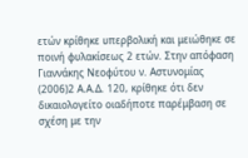ετών κρίθηκε υπερβολική και μειώθηκε σε ποινή φυλακίσεως 2 ετών. Στην απόφαση Γιαννάκης Νεοφύτου ν. Αστυνομίας
(2006)2 Α.Α.Δ. 120, κρίθηκε ότι δεν δικαιολογείτο οιαδήποτε παρέμβαση σε σχέση με την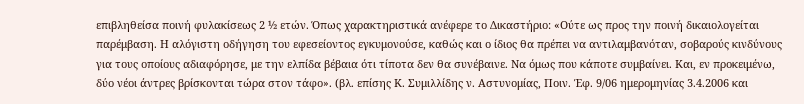επιβληθείσα ποινή φυλακίσεως 2 ½ ετών. Όπως χαρακτηριστικά ανέφερε το Δικαστήριο: «Ούτε ως προς την ποινή δικαιολογείται παρέμβαση. Η αλόγιστη οδήγηση του εφεσείοντος εγκυμονούσε, καθώς και ο ίδιος θα πρέπει να αντιλαμβανόταν, σοβαρούς κινδύνους για τους οποίους αδιαφόρησε, με την ελπίδα βέβαια ότι τίποτα δεν θα συνέβαινε. Να όμως που κάποτε συμβαίνει. Και, εν προκειμένω, δύο νέοι άντρες βρίσκονται τώρα στον τάφο». (βλ. επίσης Κ. Συμιλλίδης ν. Αστυνομίας, Ποιν. Έφ. 9/06 ημερομηνίας 3.4.2006 και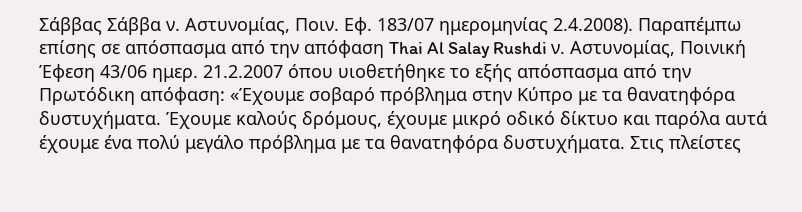Σάββας Σάββα ν. Αστυνομίας, Ποιν. Εφ. 183/07 ημερομηνίας 2.4.2008). Παραπέμπω επίσης σε απόσπασμα από την απόφαση Thai Al Salay Rushdi ν. Αστυνομίας, Ποινική Έφεση 43/06 ημερ. 21.2.2007 όπου υιοθετήθηκε το εξής απόσπασμα από την Πρωτόδικη απόφαση: «Έχουμε σοβαρό πρόβλημα στην Κύπρο με τα θανατηφόρα δυστυχήματα. Έχουμε καλούς δρόμους, έχουμε μικρό οδικό δίκτυο και παρόλα αυτά έχουμε ένα πολύ μεγάλο πρόβλημα με τα θανατηφόρα δυστυχήματα. Στις πλείστες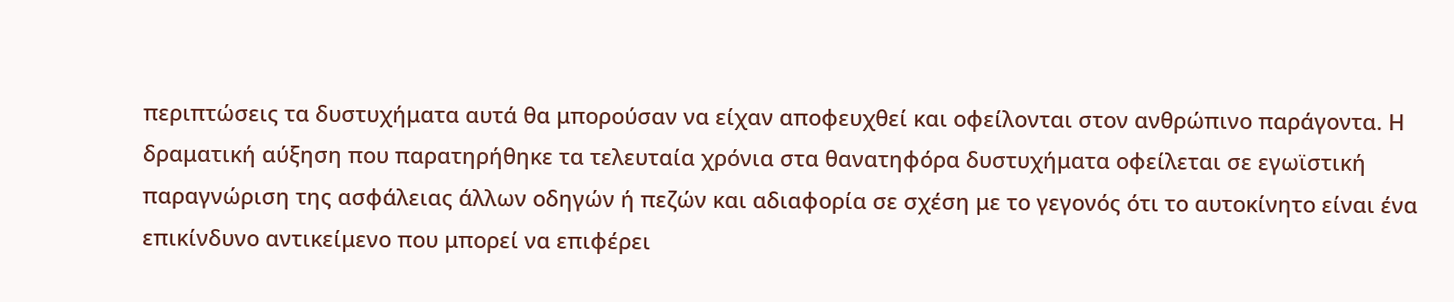περιπτώσεις τα δυστυχήματα αυτά θα μπορούσαν να είχαν αποφευχθεί και οφείλονται στον ανθρώπινο παράγοντα. Η δραματική αύξηση που παρατηρήθηκε τα τελευταία χρόνια στα θανατηφόρα δυστυχήματα οφείλεται σε εγωϊστική παραγνώριση της ασφάλειας άλλων οδηγών ή πεζών και αδιαφορία σε σχέση με το γεγονός ότι το αυτοκίνητο είναι ένα επικίνδυνο αντικείμενο που μπορεί να επιφέρει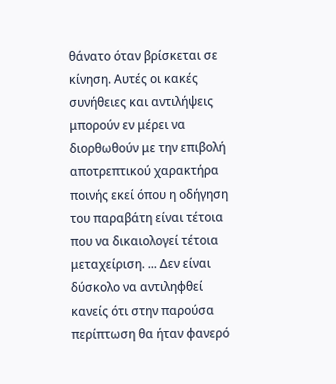θάνατο όταν βρίσκεται σε κίνηση. Αυτές οι κακές συνήθειες και αντιλήψεις μπορούν εν μέρει να διορθωθούν με την επιβολή αποτρεπτικού χαρακτήρα ποινής εκεί όπου η οδήγηση του παραβάτη είναι τέτοια που να δικαιολογεί τέτοια μεταχείριση. ... Δεν είναι δύσκολο να αντιληφθεί κανείς ότι στην παρούσα περίπτωση θα ήταν φανερό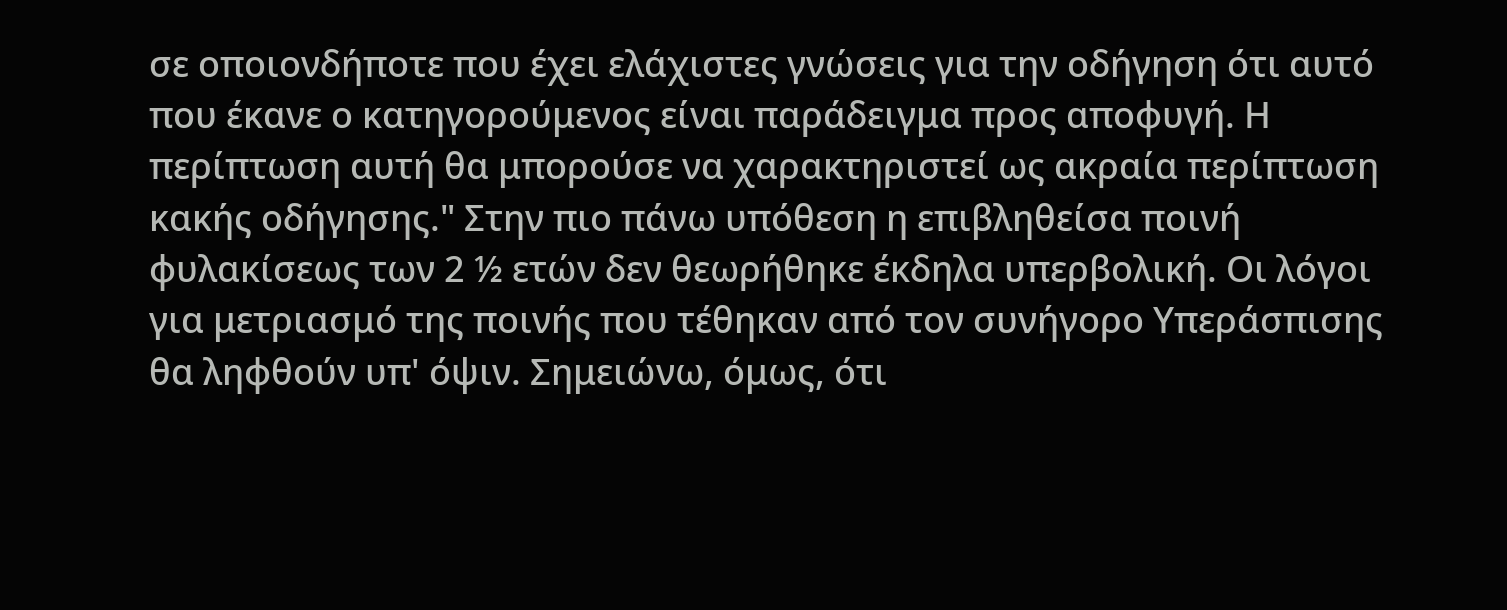σε οποιονδήποτε που έχει ελάχιστες γνώσεις για την οδήγηση ότι αυτό που έκανε ο κατηγορούμενος είναι παράδειγμα προς αποφυγή. Η περίπτωση αυτή θα μπορούσε να χαρακτηριστεί ως ακραία περίπτωση κακής οδήγησης." Στην πιο πάνω υπόθεση η επιβληθείσα ποινή φυλακίσεως των 2 ½ ετών δεν θεωρήθηκε έκδηλα υπερβολική. Οι λόγοι για μετριασμό της ποινής που τέθηκαν από τον συνήγορο Υπεράσπισης θα ληφθούν υπ' όψιν. Σημειώνω, όμως, ότι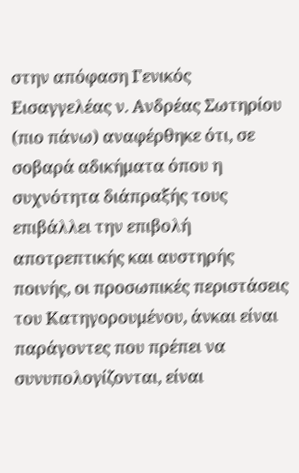στην απόφαση Γενικός Εισαγγελέας ν. Ανδρέας Σωτηρίου (πιο πάνω) αναφέρθηκε ότι, σε σοβαρά αδικήματα όπου η συχνότητα διάπραξής τους επιβάλλει την επιβολή αποτρεπτικής και αυστηρής ποινής, οι προσωπικές περιστάσεις του Κατηγορουμένου, άνκαι είναι παράγοντες που πρέπει να συνυπολογίζονται, είναι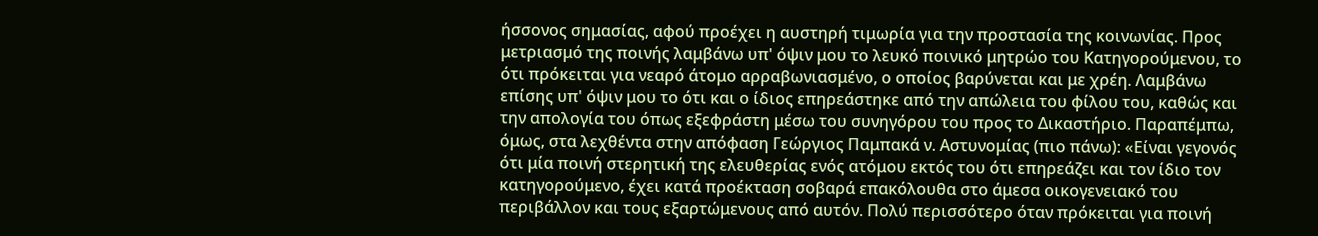ήσσονος σημασίας, αφού προέχει η αυστηρή τιμωρία για την προστασία της κοινωνίας. Προς μετριασμό της ποινής λαμβάνω υπ' όψιν μου το λευκό ποινικό μητρώο του Κατηγορούμενου, το ότι πρόκειται για νεαρό άτομο αρραβωνιασμένο, ο οποίος βαρύνεται και με χρέη. Λαμβάνω επίσης υπ' όψιν μου το ότι και ο ίδιος επηρεάστηκε από την απώλεια του φίλου του, καθώς και την απολογία του όπως εξεφράστη μέσω του συνηγόρου του προς το Δικαστήριο. Παραπέμπω, όμως, στα λεχθέντα στην απόφαση Γεώργιος Παμπακά ν. Αστυνομίας (πιο πάνω): «Είναι γεγονός ότι μία ποινή στερητική της ελευθερίας ενός ατόμου εκτός του ότι επηρεάζει και τον ίδιο τον κατηγορούμενο, έχει κατά προέκταση σοβαρά επακόλουθα στο άμεσα οικογενειακό του περιβάλλον και τους εξαρτώμενους από αυτόν. Πολύ περισσότερο όταν πρόκειται για ποινή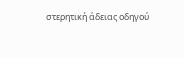στερητική άδειας οδηγού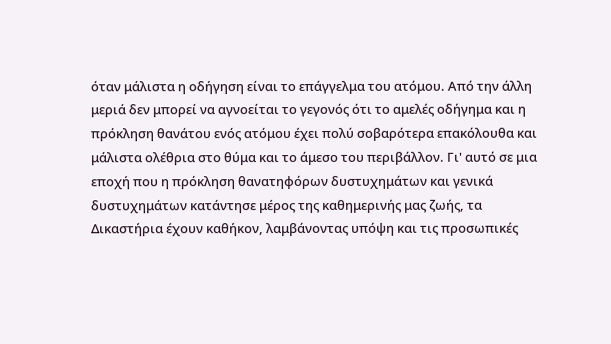όταν μάλιστα η οδήγηση είναι το επάγγελμα του ατόμου. Από την άλλη μεριά δεν μπορεί να αγνοείται το γεγονός ότι το αμελές οδήγημα και η πρόκληση θανάτου ενός ατόμου έχει πολύ σοβαρότερα επακόλουθα και μάλιστα ολέθρια στο θύμα και το άμεσο του περιβάλλον. Γι' αυτό σε μια εποχή που η πρόκληση θανατηφόρων δυστυχημάτων και γενικά δυστυχημάτων κατάντησε μέρος της καθημερινής μας ζωής, τα Δικαστήρια έχουν καθήκον, λαμβάνοντας υπόψη και τις προσωπικές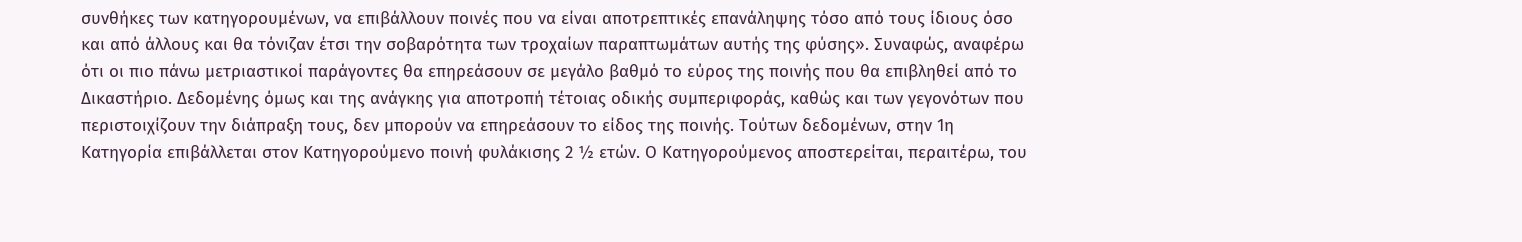συνθήκες των κατηγορουμένων, να επιβάλλουν ποινές που να είναι αποτρεπτικές επανάληψης τόσο από τους ίδιους όσο και από άλλους και θα τόνιζαν έτσι την σοβαρότητα των τροχαίων παραπτωμάτων αυτής της φύσης». Συναφώς, αναφέρω ότι οι πιο πάνω μετριαστικοί παράγοντες θα επηρεάσουν σε μεγάλο βαθμό το εύρος της ποινής που θα επιβληθεί από το Δικαστήριο. Δεδομένης όμως και της ανάγκης για αποτροπή τέτοιας οδικής συμπεριφοράς, καθώς και των γεγονότων που περιστοιχίζουν την διάπραξη τους, δεν μπορούν να επηρεάσουν το είδος της ποινής. Τούτων δεδομένων, στην 1η Κατηγορία επιβάλλεται στον Κατηγορούμενο ποινή φυλάκισης 2 ½ ετών. Ο Κατηγορούμενος αποστερείται, περαιτέρω, του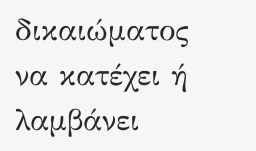δικαιώματος να κατέχει ή λαμβάνει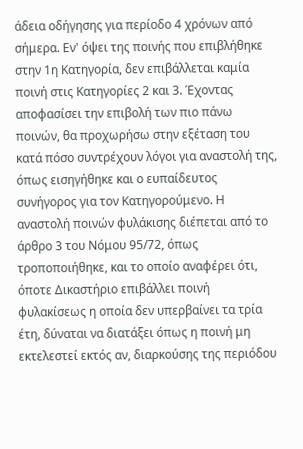άδεια οδήγησης για περίοδο 4 χρόνων από σήμερα. Εν' όψει της ποινής που επιβλήθηκε στην 1η Κατηγορία, δεν επιβάλλεται καμία ποινή στις Κατηγορίες 2 και 3. Έχοντας αποφασίσει την επιβολή των πιο πάνω ποινών, θα προχωρήσω στην εξέταση του κατά πόσο συντρέχουν λόγοι για αναστολή της, όπως εισηγήθηκε και ο ευπαίδευτος συνήγορος για τον Κατηγορούμενο. Η αναστολή ποινών φυλάκισης διέπεται από το άρθρο 3 του Νόμου 95/72, όπως τροποποιήθηκε, και το οποίο αναφέρει ότι, όποτε Δικαστήριο επιβάλλει ποινή φυλακίσεως η οποία δεν υπερβαίνει τα τρία έτη, δύναται να διατάξει όπως η ποινή μη εκτελεστεί εκτός αν, διαρκούσης της περιόδου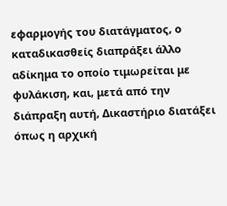εφαρμογής του διατάγματος, ο καταδικασθείς διαπράξει άλλο αδίκημα το οποίο τιμωρείται με φυλάκιση, και, μετά από την διάπραξη αυτή, Δικαστήριο διατάξει όπως η αρχική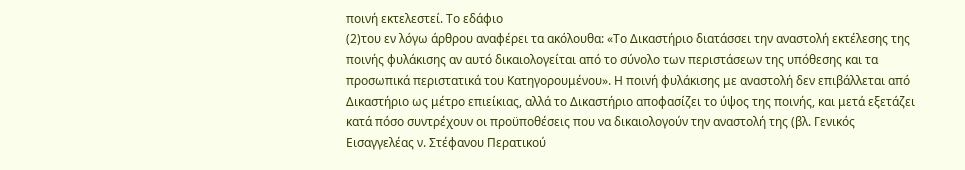ποινή εκτελεστεί. Το εδάφιο
(2)του εν λόγω άρθρου αναφέρει τα ακόλουθα: «Το Δικαστήριο διατάσσει την αναστολή εκτέλεσης της ποινής φυλάκισης αν αυτό δικαιολογείται από το σύνολο των περιστάσεων της υπόθεσης και τα προσωπικά περιστατικά του Κατηγορουμένου». Η ποινή φυλάκισης με αναστολή δεν επιβάλλεται από Δικαστήριο ως μέτρο επιείκιας, αλλά το Δικαστήριο αποφασίζει το ύψος της ποινής, και μετά εξετάζει κατά πόσο συντρέχουν οι προϋποθέσεις που να δικαιολογούν την αναστολή της (βλ. Γενικός Εισαγγελέας ν. Στέφανου Περατικού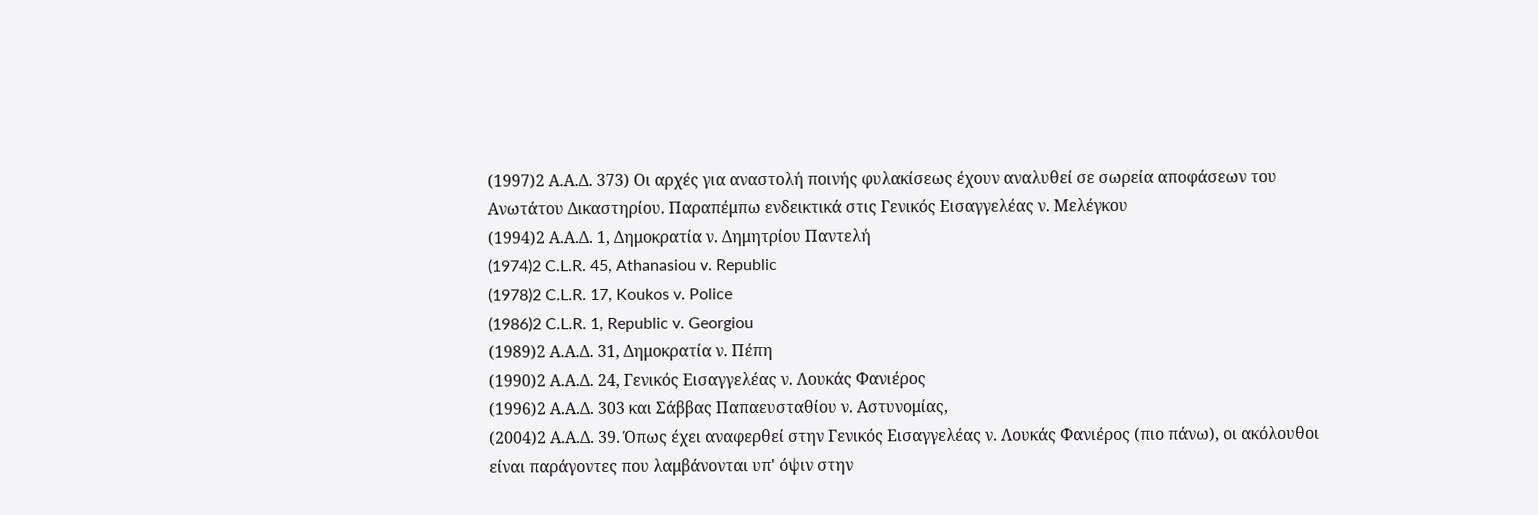(1997)2 Α.Α.Δ. 373) Οι αρχές για αναστολή ποινής φυλακίσεως έχουν αναλυθεί σε σωρεία αποφάσεων του Ανωτάτου Δικαστηρίου. Παραπέμπω ενδεικτικά στις Γενικός Εισαγγελέας ν. Μελέγκου
(1994)2 Α.Α.Δ. 1, Δημοκρατία ν. Δημητρίου Παντελή
(1974)2 C.L.R. 45, Athanasiou v. Republic
(1978)2 C.L.R. 17, Koukos v. Police
(1986)2 C.L.R. 1, Republic v. Georgiou
(1989)2 Α.Α.Δ. 31, Δημοκρατία ν. Πέπη
(1990)2 Α.Α.Δ. 24, Γενικός Εισαγγελέας ν. Λουκάς Φανιέρος
(1996)2 Α.Α.Δ. 303 και Σάββας Παπαευσταθίου ν. Αστυνομίας,
(2004)2 Α.Α.Δ. 39. Όπως έχει αναφερθεί στην Γενικός Εισαγγελέας ν. Λουκάς Φανιέρος (πιο πάνω), οι ακόλουθοι είναι παράγοντες που λαμβάνονται υπ' όψιν στην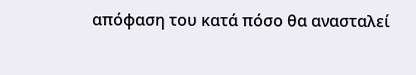απόφαση του κατά πόσο θα ανασταλεί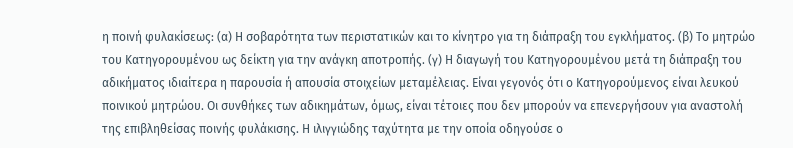η ποινή φυλακίσεως: (α) Η σοβαρότητα των περιστατικών και το κίνητρο για τη διάπραξη του εγκλήματος. (β) Το μητρώο του Κατηγορουμένου ως δείκτη για την ανάγκη αποτροπής. (γ) Η διαγωγή του Κατηγορουμένου μετά τη διάπραξη του αδικήματος ιδιαίτερα η παρουσία ή απουσία στοιχείων μεταμέλειας. Είναι γεγονός ότι ο Κατηγορούμενος είναι λευκού ποινικού μητρώου. Οι συνθήκες των αδικημάτων, όμως, είναι τέτοιες που δεν μπορούν να επενεργήσουν για αναστολή της επιβληθείσας ποινής φυλάκισης. Η ιλιγγιώδης ταχύτητα με την οποία οδηγούσε ο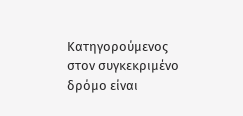Κατηγορούμενος στον συγκεκριμένο δρόμο είναι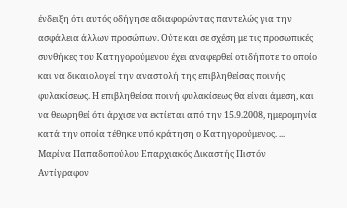ένδειξη ότι αυτός οδήγησε αδιαφορώντας παντελώς για την ασφάλεια άλλων προσώπων. Ούτε και σε σχέση με τις προσωπικές συνθήκες του Κατηγορούμενου έχει αναφερθεί οτιδήποτε το οποίο και να δικαιολογεί την αναστολή της επιβληθείσας ποινής φυλακίσεως. Η επιβληθείσα ποινή φυλακίσεως θα είναι άμεση, και να θεωρηθεί ότι άρχισε να εκτίεται από την 15.9.2008, ημερομηνία κατά την οποία τέθηκε υπό κράτηση ο Κατηγορούμενος. ... Μαρίνα Παπαδοπούλου Επαρχιακός Δικαστής Πιστόν Αντίγραφον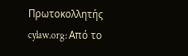Πρωτοκολλητής cylaw.org: Από το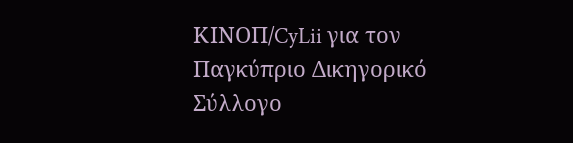ΚΙΝOΠ/CyLii για τον Παγκύπριο Δικηγορικό Σύλλογο